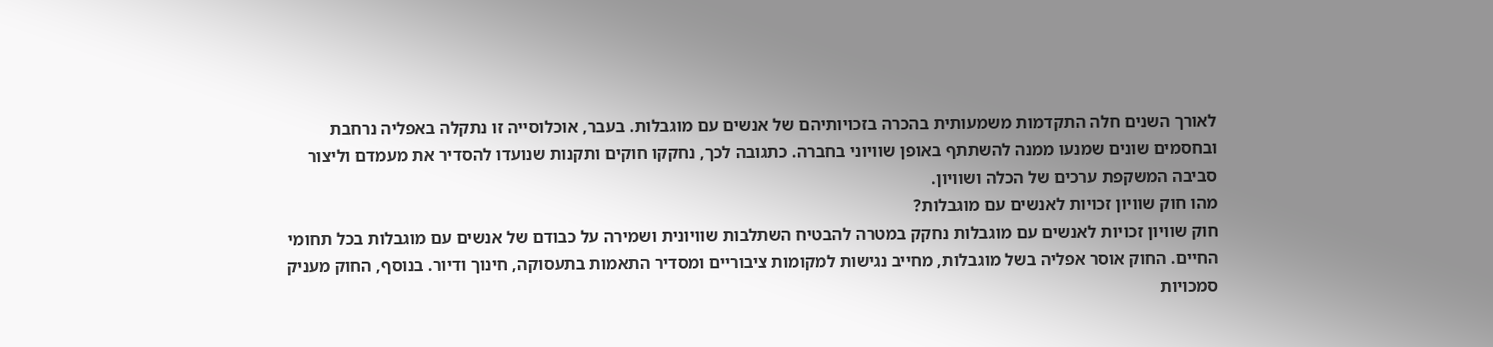לאורך השנים חלה התקדמות משמעותית בהכרה בזכויותיהם של אנשים עם מוגבלות. בעבר, אוכלוסייה זו נתקלה באפליה נרחבת ובחסמים שונים שמנעו ממנה להשתתף באופן שוויוני בחברה. כתגובה לכך, נחקקו חוקים ותקנות שנועדו להסדיר את מעמדם וליצור סביבה המשקפת ערכים של הכלה ושוויון.
מהו חוק שוויון זכויות לאנשים עם מוגבלות?
חוק שוויון זכויות לאנשים עם מוגבלות נחקק במטרה להבטיח השתלבות שוויונית ושמירה על כבודם של אנשים עם מוגבלות בכל תחומי החיים. החוק אוסר אפליה בשל מוגבלות, מחייב נגישות למקומות ציבוריים ומסדיר התאמות בתעסוקה, חינוך ודיור. בנוסף, החוק מעניק סמכויות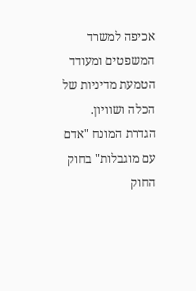אכיפה למשרד המשפטים ומעודד הטמעת מדיניות של הכלה ושוויון.
הגדרת המונח "אדם עם מוגבלות" בחוק
החוק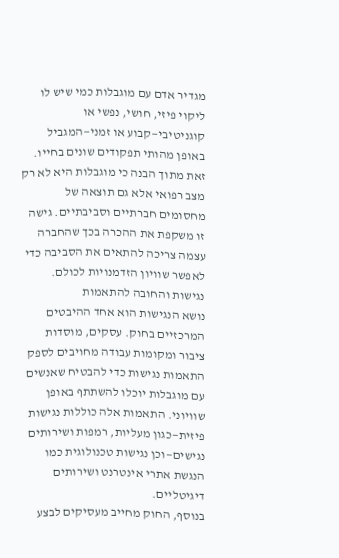מגדיר אדם עם מוגבלות כמי שיש לו ליקוי פיזי, חושי, נפשי או קוגניטיבי—קבוע או זמני—המגביל באופן מהותי תפקודים שונים בחייו. זאת מתוך הבנה כי מוגבלות היא לא רק מצב רפואי אלא גם תוצאה של מחסומים חברתיים וסביבתיים. גישה זו משקפת את ההכרה בכך שהחברה עצמה צריכה להתאים את הסביבה כדי לאפשר שוויון הזדמנויות לכולם.
נגישות והחובה להתאמות
נושא הנגישות הוא אחד ההיבטים המרכזיים בחוק. עסקים, מוסדות ציבור ומקומות עבודה מחויבים לספק התאמות נגישות כדי להבטיח שאנשים עם מוגבלות יוכלו להשתתף באופן שוויוני. התאמות אלה כוללות נגישות פיזית—כגון מעליות, רמפות ושירותים נגישים—וכן נגישות טכנולוגית כמו הנגשת אתרי אינטרנט ושירותים דיגיטליים.
בנוסף, החוק מחייב מעסיקים לבצע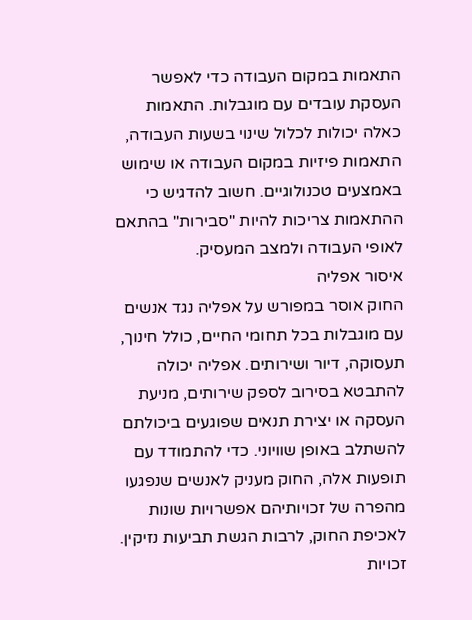התאמות במקום העבודה כדי לאפשר העסקת עובדים עם מוגבלות. התאמות כאלה יכולות לכלול שינוי בשעות העבודה, התאמות פיזיות במקום העבודה או שימוש באמצעים טכנולוגיים. חשוב להדגיש כי ההתאמות צריכות להיות "סבירות" בהתאם לאופי העבודה ולמצב המעסיק.
איסור אפליה
החוק אוסר במפורש על אפליה נגד אנשים עם מוגבלות בכל תחומי החיים, כולל חינוך, תעסוקה, דיור ושירותים. אפליה יכולה להתבטא בסירוב לספק שירותים, מניעת העסקה או יצירת תנאים שפוגעים ביכולתם להשתלב באופן שוויוני. כדי להתמודד עם תופעות אלה, החוק מעניק לאנשים שנפגעו מהפרה של זכויותיהם אפשרויות שונות לאכיפת החוק, לרבות הגשת תביעות נזיקין.
זכויות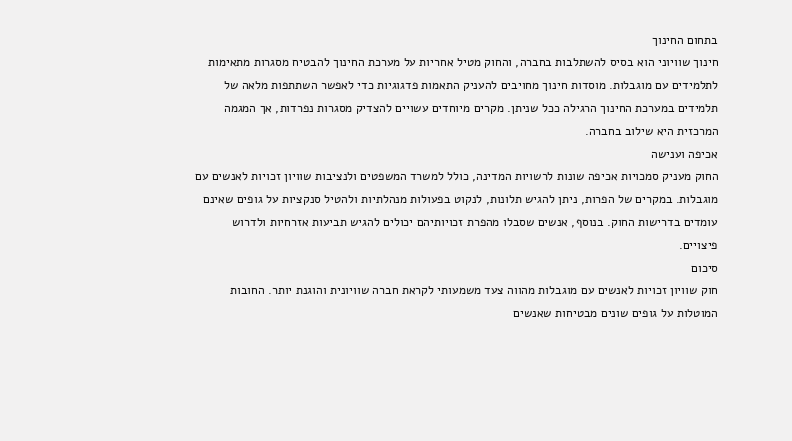בתחום החינוך
חינוך שוויוני הוא בסיס להשתלבות בחברה, והחוק מטיל אחריות על מערכת החינוך להבטיח מסגרות מתאימות לתלמידים עם מוגבלות. מוסדות חינוך מחויבים להעניק התאמות פדגוגיות כדי לאפשר השתתפות מלאה של תלמידים במערכת החינוך הרגילה ככל שניתן. מקרים מיוחדים עשויים להצדיק מסגרות נפרדות, אך המגמה המרכזית היא שילוב בחברה.
אכיפה וענישה
החוק מעניק סמכויות אכיפה שונות לרשויות המדינה, כולל למשרד המשפטים ולנציבות שוויון זכויות לאנשים עם מוגבלות. במקרים של הפרות, ניתן להגיש תלונות, לנקוט בפעולות מנהלתיות ולהטיל סנקציות על גופים שאינם עומדים בדרישות החוק. בנוסף, אנשים שסבלו מהפרת זכויותיהם יכולים להגיש תביעות אזרחיות ולדרוש פיצויים.
סיכום
חוק שוויון זכויות לאנשים עם מוגבלות מהווה צעד משמעותי לקראת חברה שוויונית והוגנת יותר. החובות המוטלות על גופים שונים מבטיחות שאנשים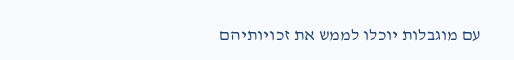עם מוגבלות יוכלו לממש את זכויותיהם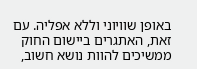באופן שוויוני וללא אפליה. עם זאת, האתגרים ביישום החוק ממשיכים להוות נושא חשוב,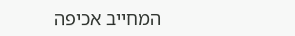המחייב אכיפה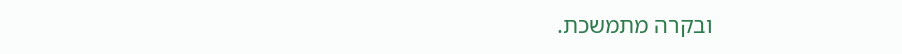ובקרה מתמשכת.